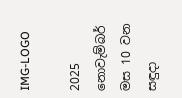IMG-LOGO

2025 නොවැම්බර් මස 10 වන සඳුදා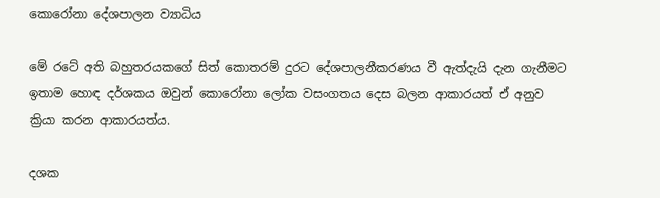කොරෝනා දේශපාලන ව්‍යාධිය

මේ රටේ අති බහුතරයකගේ සිත් කොතරම් දුරට දේශපාලනීකරණය වී ඇත්දැයි දැන ගැනීමට ඉතාම හොඳ දර්ශකය ඔවුන් කොරෝනා ලෝක වසංගතය දෙස බලන ආකාරයත් ඒ අනුව ක්‍රියා කරන ආකාරයත්ය.

දශක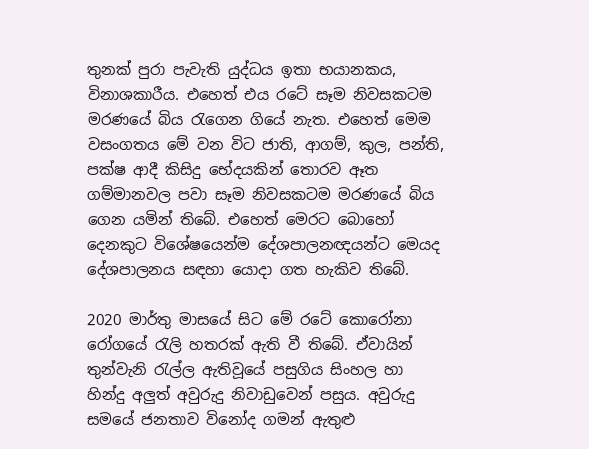තුනක් පුරා පැවැති යුද්ධය ඉතා භයානකය, විනාශකාරීය. එහෙත් එය රටේ සෑම නිවසකටම මරණයේ බිය රැගෙන ගියේ නැත. එහෙත් මෙම වසංගතය මේ වන විට ජාති, ආගම්, කුල, පන්ති, පක්ෂ ආදී කිසිදු භේදයකින් තොරව ඈත ගම්මානවල පවා සෑම නිවසකටම මරණයේ බිය ගෙන යමින් තිබේ. එහෙත් මෙරට බොහෝ දෙනකුට විශේෂයෙන්ම දේශපාලනඥයන්ට මෙයද දේශපාලනය සඳහා යොදා ගත හැකිව තිබේ.

2020 මාර්තු මාසයේ සිට මේ රටේ කොරෝනා රෝගයේ රැලි හතරක් ඇති වී තිබේ. ඒවායින් තුන්වැනි රැල්ල ඇතිවූයේ පසුගිය සිංහල හා හින්දු අලුත් අවුරුදු නිවාඩුවෙන් පසුය. අවුරුදු සමයේ ජනතාව විනෝද ගමන් ඇතුළු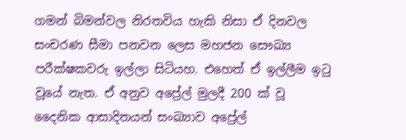ගමන් බිමන්වල නිරතවිය හැකි නිසා ඒ දිනවල සංචරණ සීමා පනවන ලෙස මහජන සෞඛ්‍ය පරීක්ෂකවරු ඉල්ලා සිටියහ. එහෙත් ඒ ඉල්ලීම ඉටු වූයේ නැත. ඒ අනුව අප්‍රේල් මුලදී 200 ක් වූ දෛනික ආසාදිතයන් සංඛ්‍යාව අප්‍රේල්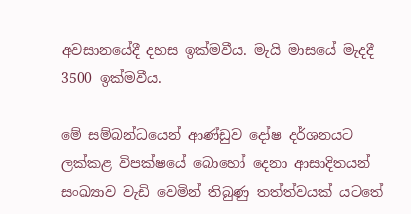අවසානයේදී දහස ඉක්මවීය. මැයි මාසයේ මැදදී 3500 ඉක්මවීය.

මේ සම්බන්ධයෙන් ආණ්‍ඩුව දෝෂ දර්ශනයට ලක්කළ විපක්ෂයේ බොහෝ දෙනා ආසාදිතයන් සංඛ්‍යාව වැඩි වෙමින් තිබුණු තත්ත්වයක් යටතේ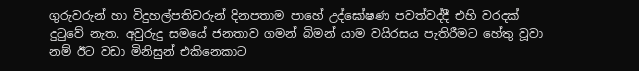ගුරුවරුන් හා විදුහල්පතිවරුන් දිනපතාම පාහේ උද්ඝෝෂණ පවත්වද්දී එහි වරදක් දුටුවේ නැත. අවුරුදු සමයේ ජනතාව ගමන් බිමන් යාම වයිරසය පැතිරීමට හේතු වූවා නම් ඊට වඩා මිනිසුන් එකිනෙකාට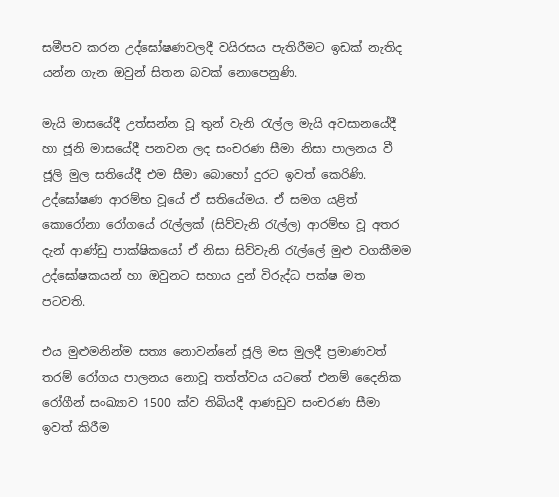සමීපව කරන උද්ඝෝෂණවලදී වයිරසය පැතිරීමට ඉඩක් නැතිද යන්න ගැන ඔවුන් සිතන බවක් නොපෙනුණි.

මැයි මාසයේදී උත්සන්න වූ තුන් වැනි රැල්ල මැයි අවසානයේදී හා ජූනි මාසයේදී පනවන ලද සංචරණ සීමා නිසා පාලනය වී ජූලි මුල සතියේදී එම සීමා බොහෝ දුරට ඉවත් කෙරිණි. උද්ඝෝෂණ ආරම්භ වූයේ ඒ සතියේමය. ඒ සමග යළිත් කොරෝනා රෝගයේ රැල්ලක් (සිව්වැනි රැල්ල) ආරම්භ වූ අතර දැන් ආණ්ඩු පාක්ෂිකයෝ ඒ නිසා සිව්වැනි රැල්ලේ මුළු වගකීමම උද්ඝෝෂකයන් හා ඔවුනට සහාය දුන් විරුද්ධ පක්ෂ මත පටවති.

එය මුළුමනින්ම සත්‍ය නොවන්නේ ජූලි මස මුලදී ප්‍රමාණවත් තරම් රෝගය පාලනය නොවූ තත්ත්වය යටතේ එනම් දෛනික රෝගීන් සංඛ්‍යාව 1500 ක්ව තිබියදී ආණඩුව සංචරණ සීමා ඉවත් කිරීම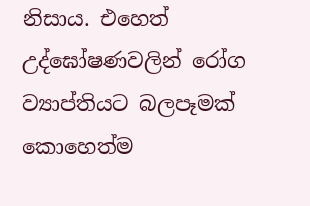නිසාය. එහෙත් උද්ඝෝෂණවලින් රෝග ව්‍යාප්තියට බලපෑමක් කොහෙත්ම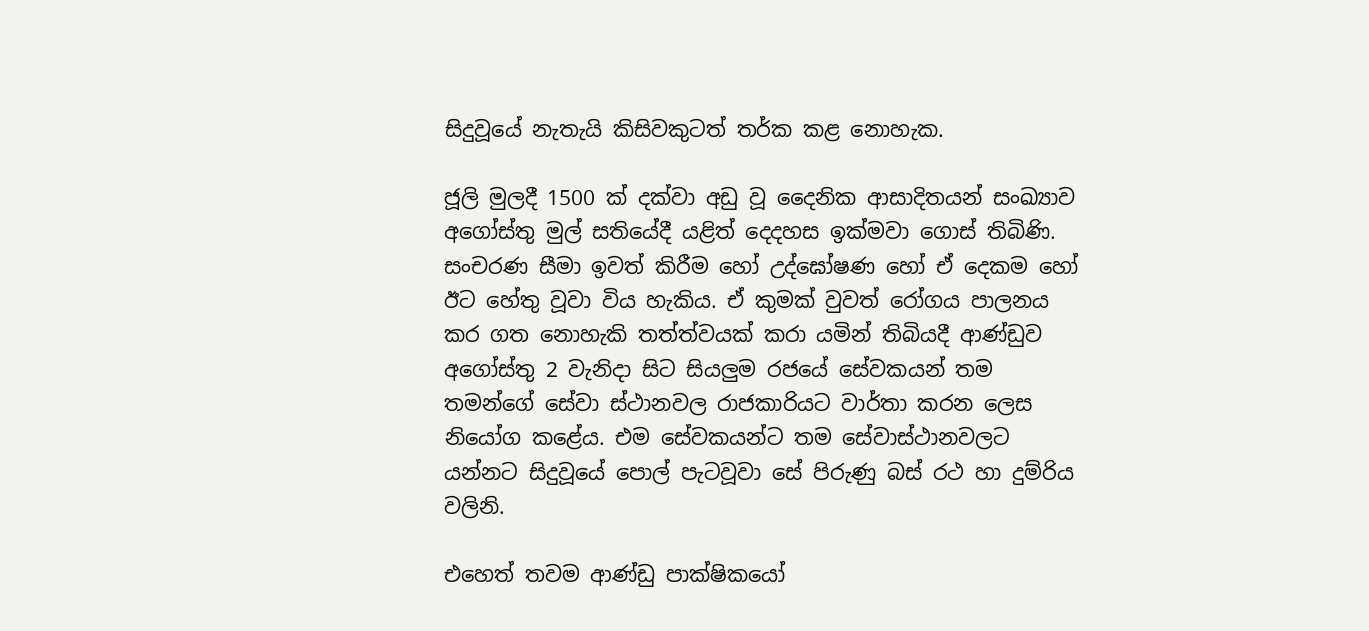සිදුවූයේ නැතැයි කිසිවකුටත් තර්ක කළ නොහැක.

ජූලි මුලදී 1500 ක් දක්වා අඩු වූ දෛනික ආසාදිතයන් සංඛ්‍යාව අගෝස්තු මුල් සතියේදී යළිත් දෙදහස ඉක්මවා ගොස් තිබිණි. සංචරණ සීමා ඉවත් කිරීම හෝ උද්ඝෝෂණ හෝ ඒ දෙකම හෝ ඊට හේතු වූවා විය හැකිය. ඒ කුමක් වුවත් රෝගය පාලනය කර ගත නොහැකි තත්ත්වයක් කරා යමින් තිබියදී ආණ්‍ඩුව අගෝස්තු 2 වැනිදා සිට සියලුම රජයේ සේවකයන් තම තමන්ගේ සේවා ස්ථානවල රාජකාරියට වාර්තා කරන ලෙස නියෝග කළේය. එම සේවකයන්ට තම සේවාස්ථානවලට යන්නට සිදුවූයේ පොල් පැටවූවා සේ පිරුණු බස් රථ හා දුම්රිය වලිනි.

එහෙත් තවම ආණ්‍ඩු පාක්ෂිකයෝ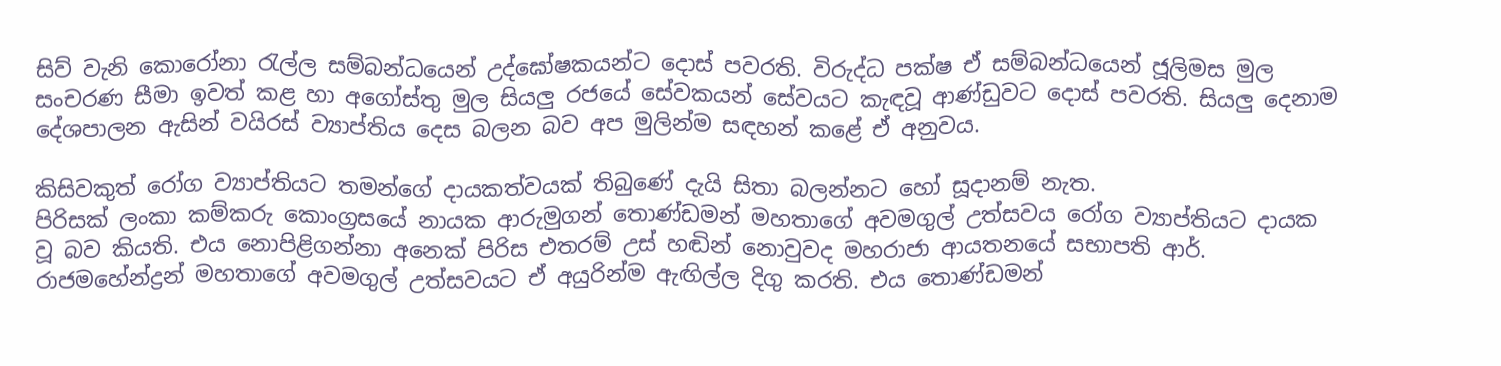සිව් වැනි කොරෝනා රැල්ල සම්බන්ධයෙන් උද්ඝෝෂකයන්ට දොස් පවරති. විරුද්ධ පක්ෂ ඒ සම්බන්ධයෙන් ජූලිමස මුල සංචරණ සීමා ඉවත් කළ හා අගෝස්තු මුල සියලු රජයේ සේවකයන් සේවයට කැඳවූ ආණ්‍ඩුවට දොස් පවරති. සියලු දෙනාම දේශපාලන ඇසින් වයිරස් ව්‍යාප්තිය දෙස බලන බව අප මුලින්ම සඳහන් කළේ ඒ අනුවය.

කිසිවකුත් රෝග ව්‍යාප්තියට තමන්ගේ දායකත්වයක් තිබුණේ දැයි සිතා බලන්නට හෝ සූදානම් නැත.
පිරිසක් ලංකා කම්කරු කොංග්‍රසයේ නායක ආරුමුගන් තොණ්ඩමන් මහතාගේ අවමගුල් උත්සවය රෝග ව්‍යාප්තියට දායක වූ බව කියති. එය නොපිළිගන්නා අනෙක් පිරිස එතරම් උස් හඬින් නොවුවද මහරාජා ආයතනයේ සභාපති ආර්. රාජමහේන්ද්‍රන් මහතාගේ අවමගුල් උත්සවයට ඒ අයුරින්ම ඇඟිල්ල දිගු කරති. එය තොණ්ඩමන්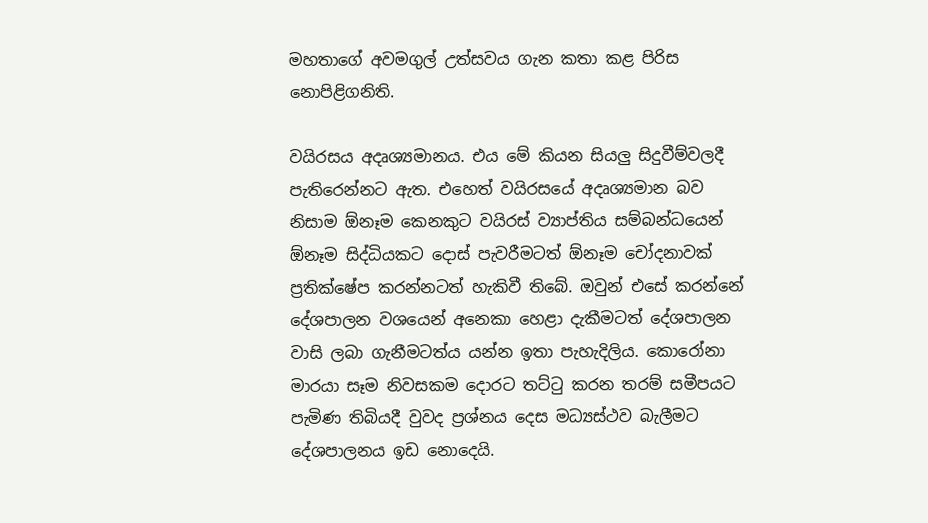මහතාගේ අවමගුල් උත්සවය ගැන කතා කළ පිරිස නොපිළිගනිති.

වයිරසය අදෘශ්‍යමානය. එය මේ කියන සියලු සිදුවීම්වලදී පැතිරෙන්නට ඇත. එහෙත් වයිරසයේ අදෘශ්‍යමාන බව නිසාම ඕනෑම කෙනකුට වයිරස් ව්‍යාප්තිය සම්බන්ධයෙන් ඕනෑම සිද්ධියකට දොස් පැවරීමටත් ඕනෑම චෝදනාවක් ප්‍රතික්ෂේප කරන්නටත් හැකිවී තිබේ. ඔවුන් එසේ කරන්නේ දේශපාලන වශයෙන් අනෙකා හෙළා දැකීමටත් දේශපාලන වාසි ලබා ගැනීමටත්ය යන්න ඉතා පැහැදිලිය. කොරෝනා මාරයා සෑම නිවසකම දොරට තට්ටු කරන තරම් සමීපයට පැමිණ තිබියදී වුවද ප්‍රශ්නය දෙස මධ්‍යස්ථව බැලීමට දේශපාලනය ඉඩ නොදෙයි.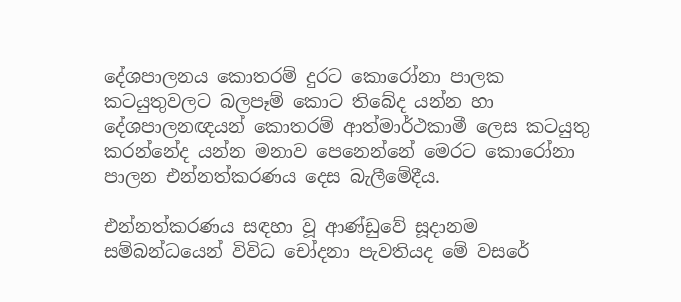දේශපාලනය කොතරම් දුරට කොරෝනා පාලක කටයුතුවලට බලපෑම් කොට තිබේද යන්න හා දේශපාලනඥයන් කොතරම් ආත්මාර්ථකාමී ලෙස කටයුතු කරන්නේද යන්න මනාව පෙනෙන්නේ මෙරට කොරෝනා පාලන එන්නත්කරණය දෙස බැලීමේදීය.

එන්නත්කරණය සඳහා වූ ආණ්ඩුවේ සූදානම සම්බන්ධයෙන් විවිධ චෝදනා පැවතියද මේ වසරේ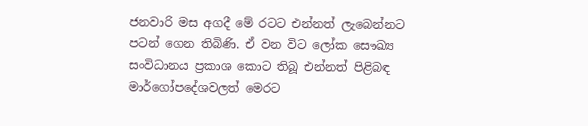ජනවාරි මස අගදී මේ රටට එන්නත් ලැබෙන්නට පටන් ගෙන තිබිණි. ඒ වන විට ලෝක සෞඛ්‍ය සංවිධානය ප්‍රකාශ කොට තිබූ එන්නත් පිළිබඳ මාර්ගෝපදේශවලත් මෙරට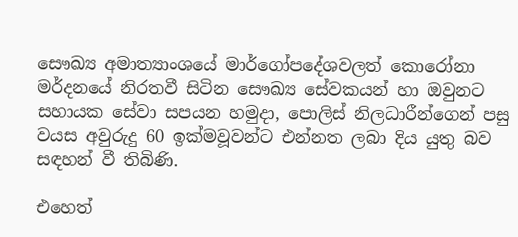සෞඛ්‍ය අමාත්‍යාංශයේ මාර්ගෝපදේශවලත් කොරෝනා මර්දනයේ නිරතවී සිටින සෞඛ්‍ය සේවකයන් හා ඔවුනට සහායක සේවා සපයන හමුදා, පොලිස් නිලධාරීන්ගෙන් පසු වයස අවුරුදු 60 ඉක්මවූවන්ට එන්නත ලබා දිය යුතු බව සඳහන් වී තිබිණි.

එහෙත්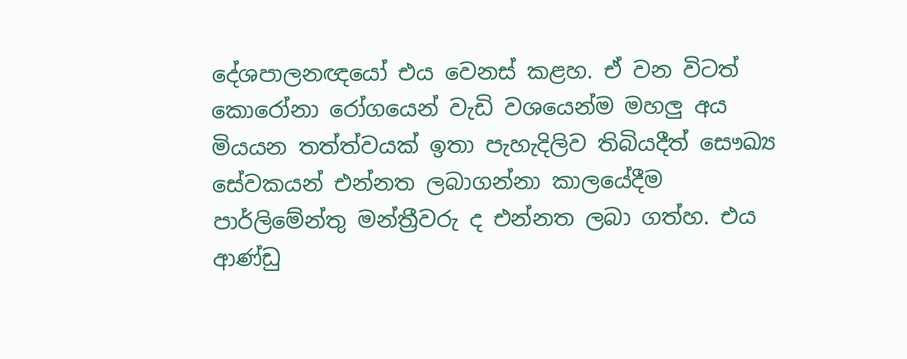දේශපාලනඥයෝ එය වෙනස් කළහ. ඒ වන විටත් කොරෝනා රෝගයෙන් වැඩි වශයෙන්ම මහලු අය මියයන තත්ත්වයක් ඉතා පැහැදිලිව තිබියදීත් සෞඛ්‍ය සේවකයන් එන්නත ලබාගන්නා කාලයේදීම පාර්ලිමේන්තු මන්ත්‍රීවරු ද එන්නත ලබා ගත්හ. එය ආණ්ඩු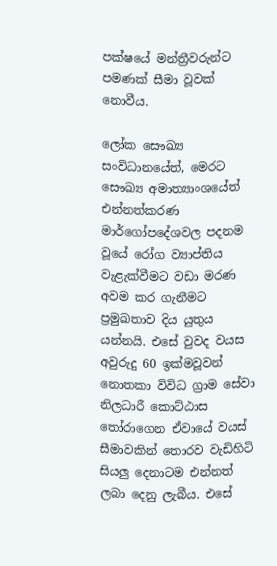පක්ෂයේ මන්ත්‍රීවරුන්ට පමණක් සීමා වූවක් නොවීය.

ලෝක සෞඛ්‍ය සංවිධානයේත්, මෙරට සෞඛ්‍ය අමාත්‍යාංශයේත් එන්නත්කරණ මාර්ගෝපදේශවල පදනම වූයේ රෝග ව්‍යාප්තිය වැළැක්වීමට වඩා මරණ අවම කර ගැනීමට ප්‍රමුඛතාව දිය යුතුය යන්නයි. එසේ වුවද වයස අවුරුදු 60 ඉක්මවූවන් නොතකා විවිධ ග්‍රාම සේවා නිලධාරී කොට්ඨාස තෝරාගෙන ඒවායේ වයස් සීමාවකින් තොරව වැඩිහිටි සියලු දෙනාටම එන්නත් ලබා දෙනු ලැබීය. එසේ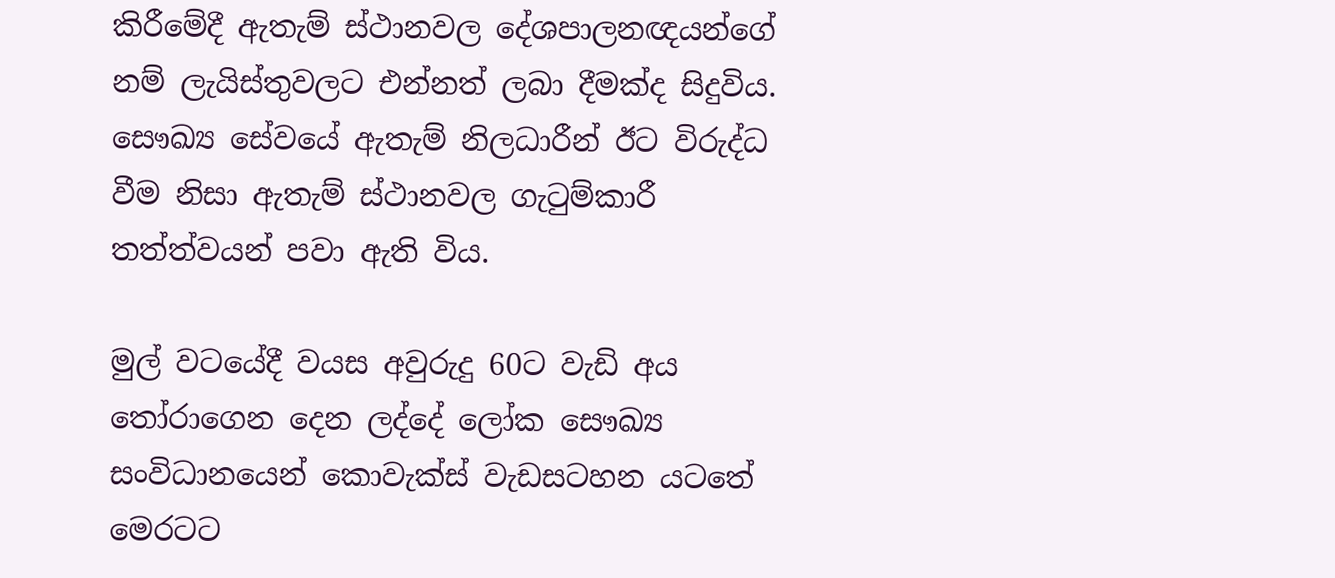කිරීමේදී ඇතැම් ස්ථානවල දේශපාලනඥයන්ගේ නම් ලැයිස්තුවලට එන්නත් ලබා දීමක්ද සිදුවිය. සෞඛ්‍ය සේවයේ ඇතැම් නිලධාරීන් ඊට විරුද්ධ වීම නිසා ඇතැම් ස්ථානවල ගැටුම්කාරී තත්ත්වයන් පවා ඇති විය.

මුල් වටයේදී වයස අවුරුදු 60ට වැඩි අය තෝරාගෙන දෙන ලද්දේ ලෝක සෞඛ්‍ය සංවිධානයෙන් කොවැක්ස් වැඩසටහන යටතේ මෙරටට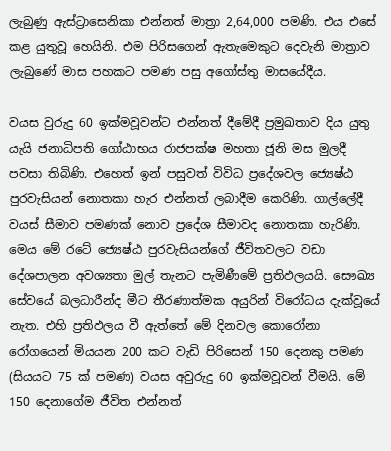ලැබුණු ඇස්ට්‍රාසෙනිකා එන්නත් මාත්‍රා 2,64,000 පමණි. එය එසේ කළ යුතුවූ හෙයිනි. එම පිරිසගෙන් ඇතැමෙකුට දෙවැනි මාත්‍රාව ලැබුණේ මාස පහකට පමණ පසු අගෝස්තු මාසයේදීය.

වයස වුරුදු 60 ඉක්මවූවන්ට එන්නත් දීමේදී ප්‍රමුඛතාව දිය යුතු යැයි ජනාධිපති ගෝඨාභය රාජපක්ෂ මහතා ජූනි මස මුලදී පවසා තිබිණි. එහෙත් ඉන් පසුවත් විවිධ ප්‍රදේශවල ජ්‍යෙෂ්‍ඨ පුරවැසියන් නොතකා හැර එන්නත් ලබාදීම කෙරිණි. ගාල්ලේදී වයස් සීමාව පමණක් නොව ප්‍රදේශ සීමාවද නොතකා හැරිණි.
මෙය මේ රටේ ජ්‍යෙෂ්ඨ පුරවැසියන්ගේ ජීවිතවලට වඩා දේශපාලන අවශ්‍යතා මුල් තැනට පැමිණීමේ ප්‍රතිඵලයයි. සෞඛ්‍ය සේවයේ බලධාරීන්ද මීට තීරණාත්මක අයුරින් විරෝධය දැක්වූයේ නැත. එහි ප්‍රතිඵලය වී ඇත්තේ මේ දිනවල කොරෝනා රෝගයෙන් මියයන 200 කට වැඩි පිරිසෙන් 150 දෙනකු පමණ (සියයට 75 ක් පමණ) වයස අවුරුදු 60 ඉක්මවූවන් වීමයි. මේ 150 දෙනාගේම ජීවිත එන්නත්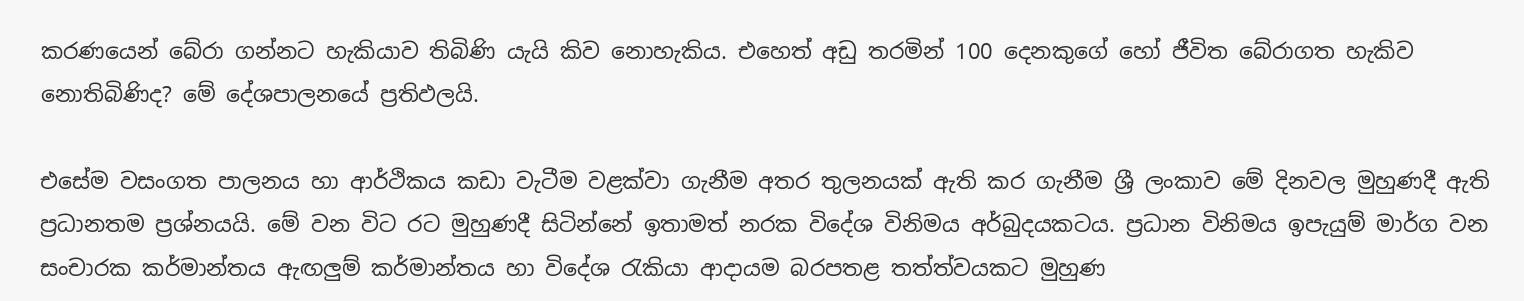කරණයෙන් බේරා ගන්නට හැකියාව තිබිණි යැයි කිව නොහැකිය. එහෙත් අඩු තරමින් 100 දෙනකුගේ හෝ ජීවිත බේරාගත හැකිව නොතිබිණිද? මේ දේශපාලනයේ ප්‍රතිඵලයි.

එසේම වසංගත පාලනය හා ආර්ථිකය කඩා වැටීම වළක්වා ගැනීම අතර තුලනයක් ඇති කර ගැනීම ශ්‍රී ලංකාව මේ දිනවල මුහුණදී ඇති ප්‍රධානතම ප්‍රශ්නයයි. මේ වන විට රට මුහුණදී සිටින්නේ ඉතාමත් නරක විදේශ විනිමය අර්බුදයකටය. ප්‍රධාන විනිමය ඉපැයුම් මාර්ග වන සංචාරක කර්මාන්තය ඇඟලුම් කර්මාන්තය හා විදේශ රැකියා ආදායම බරපතළ තත්ත්වයකට මුහුණ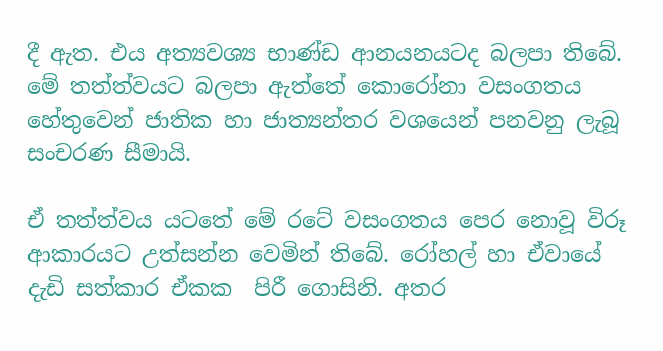දී ඇත. එය අත්‍යවශ්‍ය භාණ්‍ඩ ආනයනයටද බලපා තිබේ. මේ තත්ත්වයට බලපා ඇත්තේ කොරෝනා වසංගතය හේතුවෙන් ජාතික හා ජාත්‍යන්තර වශයෙන් පනවනු ලැබූ සංචරණ සීමායි.

ඒ තත්ත්වය යටතේ මේ රටේ වසංගතය පෙර නොවූ විරූ ආකාරයට උත්සන්න වෙමින් තිබේ. රෝහල් හා ඒවායේ දැඩි සත්කාර ඒකක  පිරී ගොසිනි. අතර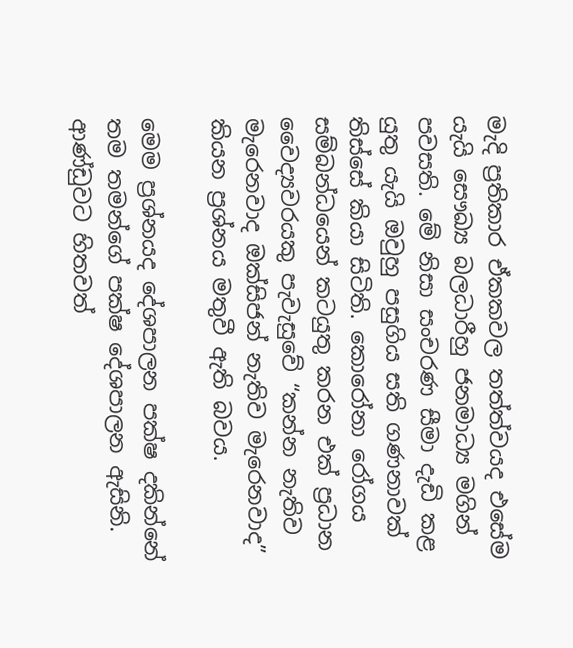මැදි ප්‍රතිකාර ඒකකවල තත්ත්වයද එසේම යැයි සෞඛ්‍ය බලධාරීහු ජනමාධ්‍ය මගින් පවසති. මේ නිසා සංචරණ සීමා දැඩි කළ යුතු යැයි ඔවුහු පසුගිය සති ගණනාවක් තිස්සේ කියා සිටිති. කොරෝනා රෝගය සම්බන්ධයෙන් කටයුතු කරන එක් ප්‍රධාන වෛද්‍යවරයකු පැවැසුවේ “කන්න නැතිව මැරෙනවාද ඔක්සිජන් නැතිව මැරෙනවාද” කියන ප්‍රශ්නය මතුවී ඇති බවය.

මෙම ප්‍රශ්නයද දේශපාලන පක්ෂ දකින්නේ තම තමන්ගේ පක්ෂ දේශපාලන ඇසිනි. ආණ්‍ඩුවට හිතවත්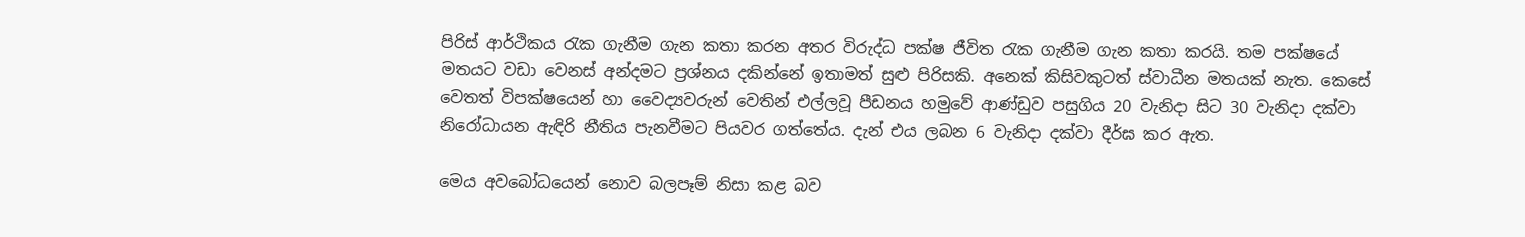පිරිස් ආර්ථිකය රැක ගැනීම ගැන කතා කරන අතර විරුද්ධ පක්ෂ ජීවිත රැක ගැනීම ගැන කතා කරයි. තම පක්ෂයේ මතයට වඩා වෙනස් අන්දමට ප්‍රශ්නය දකින්නේ ඉතාමත් සුළු පිරිසකි. අනෙක් කිසිවකුටත් ස්වාධීන මතයක් නැත. කෙසේ වෙතත් විපක්ෂයෙන් හා වෛද්‍යවරුන් වෙතින් එල්ලවූ පීඩනය හමුවේ ආණ්‍ඩුව පසුගිය 20 වැනිදා සිට 30 වැනිදා දක්වා නිරෝධායන ඇඳිරි නීතිය පැනවීමට පියවර ගත්තේය. දැන් එය ලබන 6 වැනිදා දක්වා දීර්ඝ කර ඇත.

මෙය අවබෝධයෙන් නොව බලපෑම් නිසා කළ බව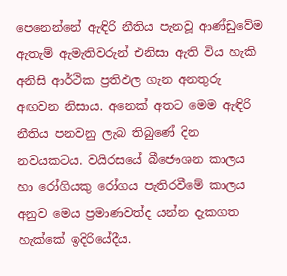පෙනෙන්නේ ඇඳිරි නීතිය පැනවූ ආණ්‍ඩුවේම ඇතැම් ඇමැතිවරුන් එනිසා ඇති විය හැකි අනිසි ආර්ථික ප්‍රතිඵල ගැන අනතුරු අඟවන නිසාය. අනෙක් අතට මෙම ඇඳිරි නීතිය පනවනු ලැබ තිබුණේ දින නවයකටය. වයිරසයේ බීජෞශන කාලය හා රෝගියකු රෝගය පැතිරවීමේ කාලය අනුව මෙය ප්‍රමාණවත්ද යන්න දැකගත හැක්කේ ඉදිරියේදීය.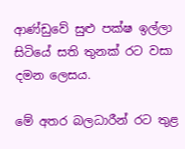ආණ්‍ඩුවේ සුළු පක්ෂ ඉල්ලා සිටියේ සති තුනක් රට වසා දමන ලෙසය.

මේ අතර බලධාරීන් රට තුළ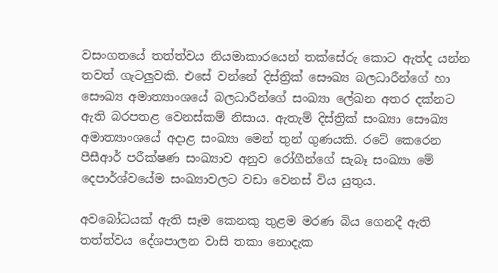වසංගතයේ තත්ත්වය නියමාකාරයෙන් තක්සේරු කොට ඇත්ද යන්න තවත් ගැටලුවකි. එසේ වන්නේ දිස්ත්‍රික් සෞඛ්‍ය බලධාරීන්ගේ හා සෞඛ්‍ය අමාත්‍යාංශයේ බලධාරීන්ගේ සංඛ්‍යා ලේඛන අතර දක්නට ඇති බරපතළ වෙනස්කම් නිසාය. ඇතැම් දිස්ත්‍රික් සංඛ්‍යා සෞඛ්‍ය අමාත්‍යාංශයේ අදාළ සංඛ්‍යා මෙන් තුන් ගුණයකි. රටේ කෙරෙන පීසීආර් පරීක්ෂණ සංඛ්‍යාව අනුව රෝගීන්ගේ සැබෑ සංඛ්‍යා මේ දෙපාර්ශ්‍වයේම සංඛ්‍යාවලට වඩා වෙනස් විය යුතුය.

අවබෝධයක් ඇති සෑම කෙනකු තුළම මරණ බිය ගෙනදී ඇති තත්ත්වය දේශපාලන වාසි තකා නොදැක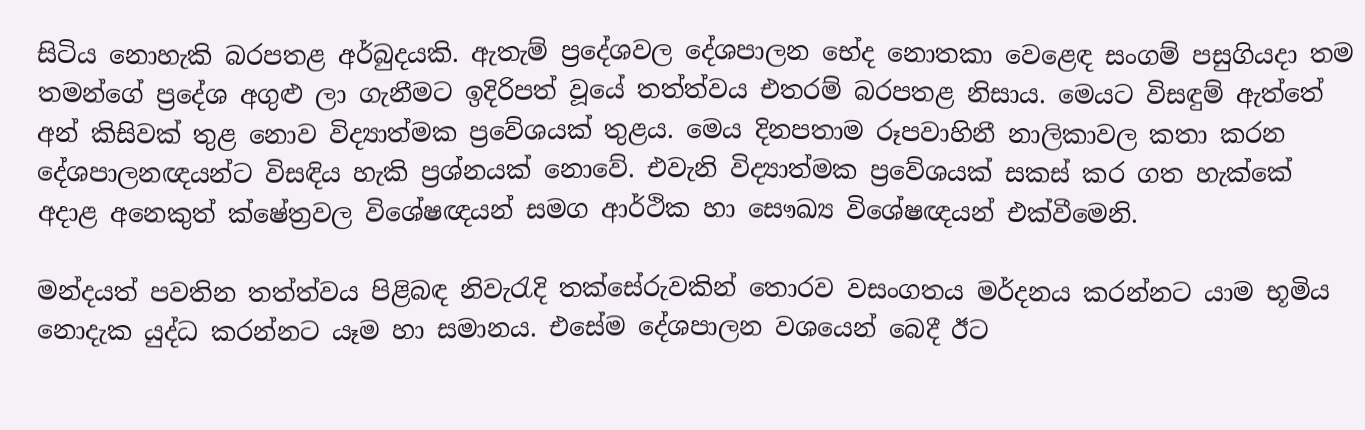සිටිය නොහැකි බරපතළ අර්බුදයකි. ඇතැම් ප්‍රදේශවල දේශපාලන භේද නොතකා වෙළෙඳ සංගම් පසුගියදා තම තමන්ගේ ප්‍රදේශ අගුළු ලා ගැනීමට ඉදිරිපත් වූයේ තත්ත්වය එතරම් බරපතළ නිසාය. මෙයට විසඳුම් ඇත්තේ අන් කිසිවක් තුළ නොව විද්‍යාත්මක ප්‍රවේශයක් තුළය. මෙය දිනපතාම රූපවාහිනී නාලිකාවල කතා කරන දේශපාලනඥයන්ට විසඳිය හැකි ප්‍රශ්නයක් නොවේ. එවැනි විද්‍යාත්මක ප්‍රවේශයක් සකස් කර ගත හැක්කේ අදාළ අනෙකුත් ක්ෂේත්‍රවල විශේෂඥයන් සමග ආර්ථික හා සෞඛ්‍ය විශේෂඥයන් එක්වීමෙනි.

මන්දයත් පවතින තත්ත්වය පිළිබඳ නිවැරැදි තක්සේරුවකින් තොරව වසංගතය මර්දනය කරන්නට යාම භූමිය නොදැක යුද්ධ කරන්නට යෑම හා සමානය. එසේම දේශපාලන වශයෙන් බෙදී ඊට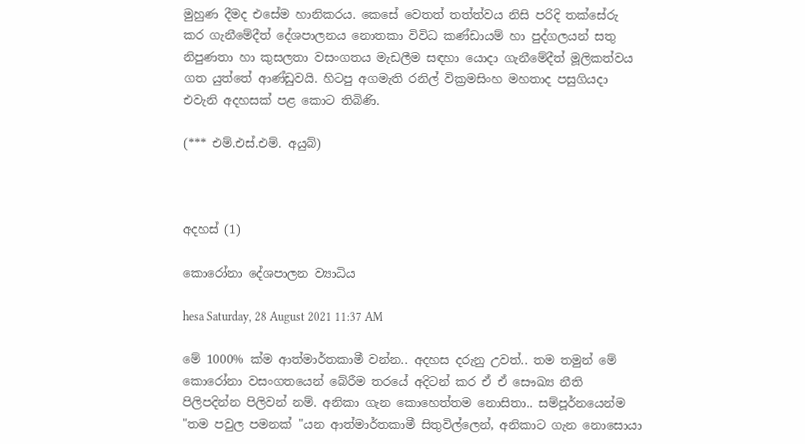මුහුණ දීමද එසේම හානිකරය. කෙසේ වෙතත් තත්ත්වය නිසි පරිදි තක්සේරු කර ගැනීමේදීත් දේශපාලනය නොතකා විවිධ කණ්ඩායම් හා පුද්ගලයන් සතු නිපුණතා හා කුසලතා වසංගතය මැඩලීම සඳහා යොදා ගැනීමේදීත් මූලිකත්වය ගත යුත්තේ ආණ්ඩුවයි. හිටපු අගමැති රනිල් වික්‍රමසිංහ මහතාද පසුගියදා එවැනි අදහසක් පළ කොට තිබිණි.

(*** එම්.එස්.එම්. අයුබ්)



අදහස් (1)

කොරෝනා දේශපාලන ව්‍යාධිය

hesa Saturday, 28 August 2021 11:37 AM

මේ 1000% ක්ම ආත්මාර්තකාමී වන්න.. අදහස දරුනු උවත්.. තම තමුන් මේ කොරෝනා වසංගතයෙන් බේරීම තරයේ අදිටන් කර ඒ ඒ සෞඛ්‍ය නීති පිලිපදින්න පිලිවන් නම්. අනිකා ගැන කොහෙත්තම නොසිතා.. සම්පූර්නයෙන්ම "තම පවුල පමනක් "යන ආත්මාර්තකාමී සිතුවිල්ලෙන්, අනිකාට ගැන නොසොයා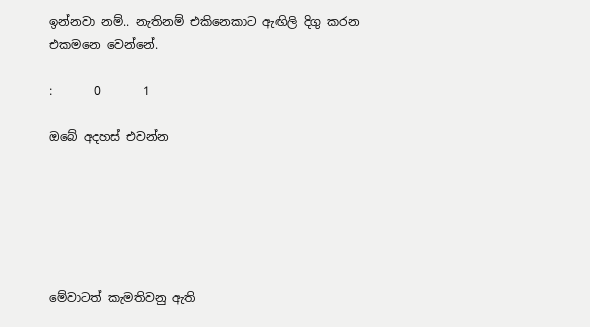ඉන්නවා නම්.. නැතිනම් එකිනෙකාට ඇඟිලි දිගු කරන එකමනෙ වෙන්නේ.

:       0       1

ඔබේ අදහස් එවන්න






මේවාටත් කැමතිවනු ඇති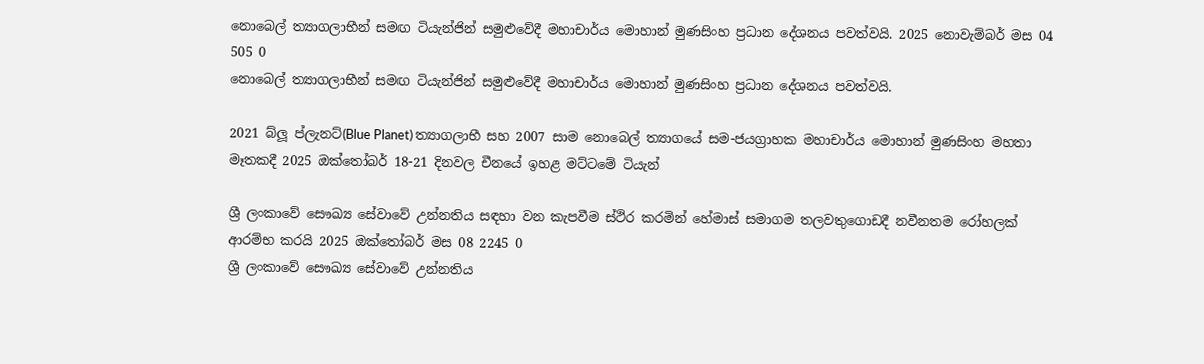නොබෙල් ත්‍යාගලාභීන් සමඟ ටියැන්ජින් සමුළුවේදී මහාචාර්ය මොහාන් මුණසිංහ ප්‍රධාන දේශනය පවත්වයි. 2025 නොවැම්බර් මස 04 505 0
නොබෙල් ත්‍යාගලාභීන් සමඟ ටියැන්ජින් සමුළුවේදී මහාචාර්ය මොහාන් මුණසිංහ ප්‍රධාන දේශනය පවත්වයි.

2021 බ්ලූ ප්ලැනට්(Blue Planet) ත්‍යාගලාභී සහ 2007 සාම නොබෙල් ත්‍යාගයේ සම-ජයග්‍රාහක මහාචාර්ය මොහාන් මුණසිංහ මහතා මෑතකදී 2025 ඔක්තෝබර් 18-21 දිනවල චීනයේ ඉහළ මට්ටමේ ටියැන්

ශ්‍රී ලංකාවේ සෞඛ්‍ය සේවාවේ උන්නතිය සඳහා වන කැපවීම ස්ථිර කරමින් හේමාස් සමාගම තලවතුගොඩදී නවීනතම රෝහලක් ආරම්භ කරයි 2025 ඔක්තෝබර් මස 08 2245 0
ශ්‍රී ලංකාවේ සෞඛ්‍ය සේවාවේ උන්නතිය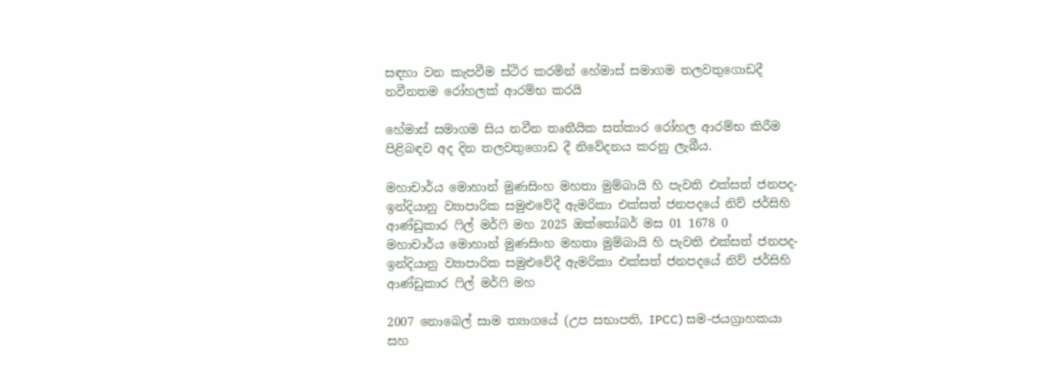සඳහා වන කැපවීම ස්ථිර කරමින් හේමාස් සමාගම තලවතුගොඩදී නවීනතම රෝහලක් ආරම්භ කරයි

හේමාස් සමාගම සිය නවීන තෘතීයික සත්කාර රෝහල ආරම්භ කිරීම පිළිබඳව අද දින තලවතුගොඩ දී නිවේදනය කරනු ලැබීය.

මහාචාර්ය මොහාන් මුණසිංහ මහතා මුම්බායි හි පැවති එක්සත් ජනපද-ඉන්දියානු ව්‍යාපාරික සමුළුවේදී ඇමරිකා එක්සත් ජනපදයේ නිව් ජර්සිහි ආණ්ඩුකාර ෆිල් මර්ෆි මහ 2025 ඔක්තෝබර් මස 01 1678 0
මහාචාර්ය මොහාන් මුණසිංහ මහතා මුම්බායි හි පැවති එක්සත් ජනපද-ඉන්දියානු ව්‍යාපාරික සමුළුවේදී ඇමරිකා එක්සත් ජනපදයේ නිව් ජර්සිහි ආණ්ඩුකාර ෆිල් මර්ෆි මහ

2007 නොබෙල් සාම ත්‍යාගයේ (උප සභාපති, IPCC) සම-ජයග්‍රාහකයා සහ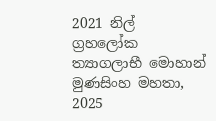2021 නිල් ග්‍රහලෝක ත්‍යාගලාභී මොහාන් මුණසිංහ මහතා, 2025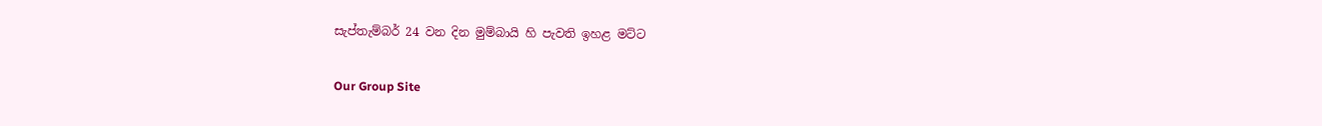සැප්තැම්බර් 24 වන දින මුම්බායි හි පැවති ඉහළ මට්ට

Our Group Site